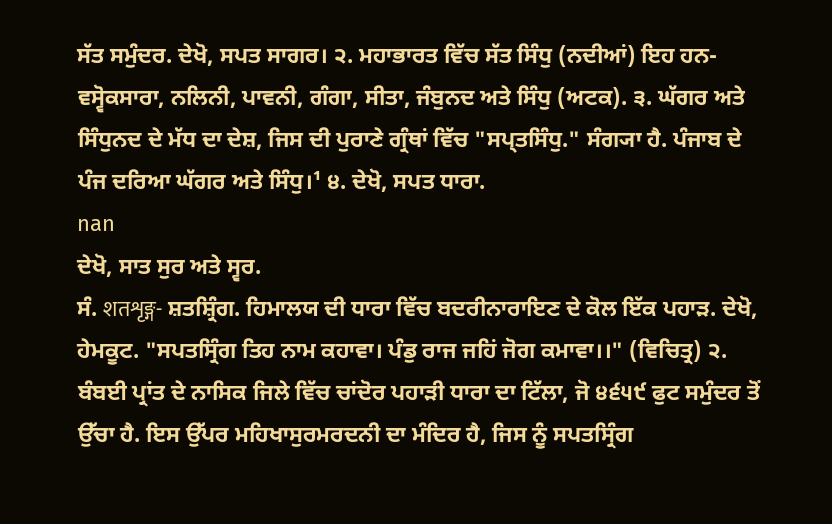ਸੱਤ ਸਮੁੰਦਰ. ਦੇਖੋ, ਸਪਤ ਸਾਗਰ। ੨. ਮਹਾਭਾਰਤ ਵਿੱਚ ਸੱਤ ਸਿੰਧੁ (ਨਦੀਆਂ) ਇਹ ਹਨ- ਵਸ੍ਵੋਕਸਾਰਾ, ਨਲਿਨੀ, ਪਾਵਨੀ, ਗੰਗਾ, ਸੀਤਾ, ਜੰਬੁਨਦ ਅਤੇ ਸਿੰਧੁ (ਅਟਕ). ੩. ਘੱਗਰ ਅਤੇ ਸਿੰਧੁਨਦ ਦੇ ਮੱਧ ਦਾ ਦੇਸ਼, ਜਿਸ ਦੀ ਪੁਰਾਣੇ ਗ੍ਰੰਥਾਂ ਵਿੱਚ "ਸਪ੍ਤਸਿੰਧੁ." ਸੰਗ੍ਯਾ ਹੈ. ਪੰਜਾਬ ਦੇ ਪੰਜ ਦਰਿਆ ਘੱਗਰ ਅਤੇ ਸਿੰਧੁ।¹ ੪. ਦੇਖੋ, ਸਪਤ ਧਾਰਾ.
nan
ਦੇਖੋ, ਸਾਤ ਸੁਰ ਅਤੇ ਸ੍ਵਰ.
ਸੰ. शतशृङ्ग- ਸ਼ਤਸ਼੍ਰਿੰਗ. ਹਿਮਾਲਯ ਦੀ ਧਾਰਾ ਵਿੱਚ ਬਦਰੀਨਾਰਾਇਣ ਦੇ ਕੋਲ ਇੱਕ ਪਹਾੜ. ਦੇਖੋ, ਹੇਮਕੂਟ. "ਸਪਤਸ੍ਰਿੰਗ ਤਿਹ ਨਾਮ ਕਹਾਵਾ। ਪੰਡੁ ਰਾਜ ਜਹਿਂ ਜੋਗ ਕਮਾਵਾ।।" (ਵਿਚਿਤ੍ਰ) ੨. ਬੰਬਈ ਪ੍ਰਾਂਤ ਦੇ ਨਾਸਿਕ ਜਿਲੇ ਵਿੱਚ ਚਾਂਦੋਰ ਪਹਾੜੀ ਧਾਰਾ ਦਾ ਟਿੱਲਾ, ਜੋ ੪੬੫੯ ਫੁਟ ਸਮੁੰਦਰ ਤੋਂ ਉੱਚਾ ਹੈ. ਇਸ ਉੱਪਰ ਮਹਿਖਾਸੁਰਮਰਦਨੀ ਦਾ ਮੰਦਿਰ ਹੈ, ਜਿਸ ਨੂੰ ਸਪਤਸ੍ਰਿੰਗ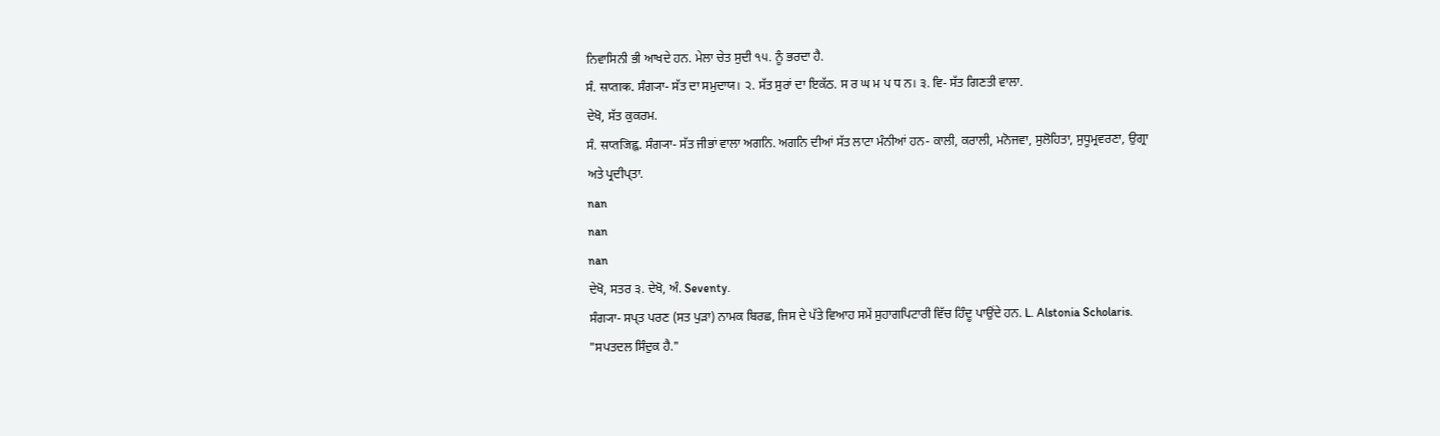ਨਿਵਾਸਿਨੀ ਭੀ ਆਖਦੇ ਹਨ. ਮੇਲਾ ਚੇਤ ਸੁਦੀ ੧੫. ਨੂੰ ਭਰਦਾ ਹੈ.
ਸੰ. सप्ताक. ਸੰਗ੍ਯਾ- ਸੱਤ ਦਾ ਸਮੁਦਾਯ। ੨. ਸੱਤ ਸੁਰਾਂ ਦਾ ਇਕੱਠ. ਸ ਰ ਘ ਮ ਪ ਧ ਨ। ੩. ਵਿ- ਸੱਤ ਗਿਣਤੀ ਵਾਲਾ.
ਦੇਖੋ, ਸੱਤ ਕੁਕਰਮ.
ਸੰ. सप्तजिह्व. ਸੰਗ੍ਯਾ- ਸੱਤ ਜੀਭਾਂ ਵਾਲਾ ਅਗਨਿ. ਅਗਨਿ ਦੀਆਂ ਸੱਤ ਲਾਟਾ ਮੰਨੀਆਂ ਹਨ- ਕਾਲੀ, ਕਰਾਲੀ, ਮਨੋਜਵਾ, ਸੁਲੋਹਿਤਾ, ਸੁਧੂਮ੍ਰਵਰਣਾ, ਉਗ੍ਰਾ ਅਤੇ ਪ੍ਰਦੀਪ੍ਤਾ.
nan
nan
nan
ਦੇਖੋ, ਸਤਰ ੩. ਦੇਖੋ, ਅੰ. Seventy.
ਸੰਗ੍ਯਾ- ਸਪ੍ਤ ਪਰਣ (ਸਤ ਪੁੜਾ) ਨਾਮਕ ਬਿਰਛ, ਜਿਸ ਦੇ ਪੱਤੇ ਵਿਆਹ ਸਮੇਂ ਸੁਹਾਗਪਿਟਾਰੀ ਵਿੱਚ ਹਿੰਦੂ ਪਾਉਂਦੇ ਹਨ. L. Alstonia Scholaris. "ਸਪਤਦਲ ਸਿੰਦੁਕ ਹੈ."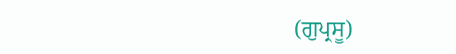(ਗੁਪ੍ਰਸੂ)